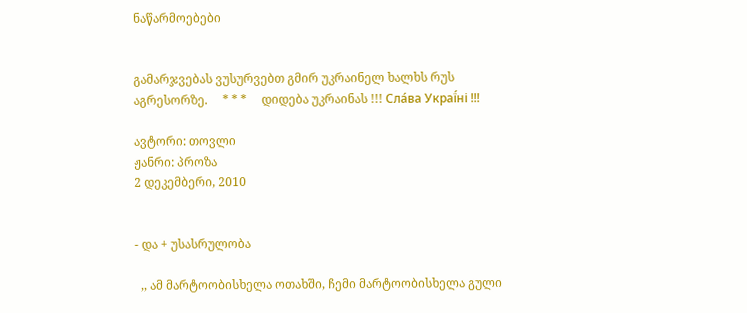ნაწარმოებები


გამარჯვებას ვუსურვებთ გმირ უკრაინელ ხალხს რუს აგრესორზე.     * * *     დიდება უკრაინას !!! Сла́ва Украї́ні !!!

ავტორი: თოვლი
ჟანრი: პროზა
2 დეკემბერი, 2010


- და + უსასრულობა

  ,, ამ მარტოობისხელა ოთახში, ჩემი მარტოობისხელა გული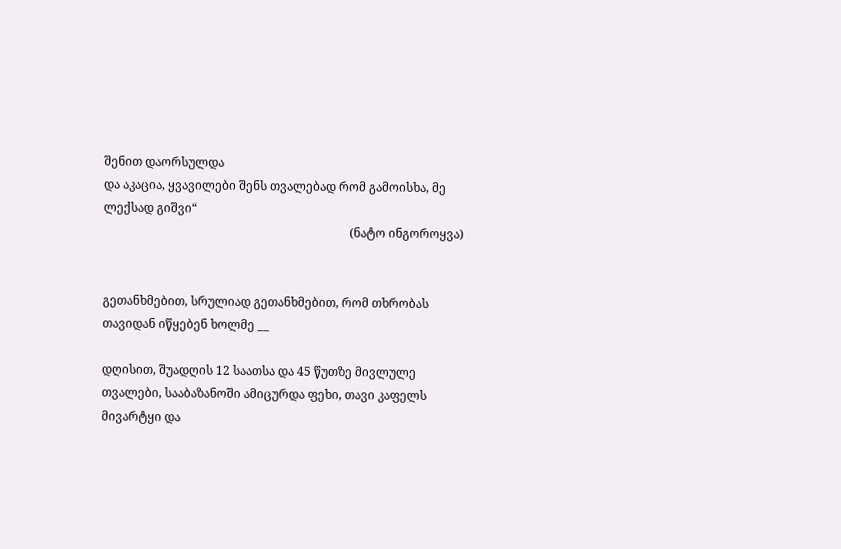შენით დაორსულდა
და აკაცია, ყვავილები შენს თვალებად რომ გამოისხა, მე ლექსად გიშვი“
                                                                                  (ნატო ინგოროყვა)


გეთანხმებით, სრულიად გეთანხმებით, რომ თხრობას თავიდან იწყებენ ხოლმე __

დღისით, შუადღის 12 საათსა და 45 წუთზე მივლულე თვალები, სააბაზანოში ამიცურდა ფეხი, თავი კაფელს  მივარტყი და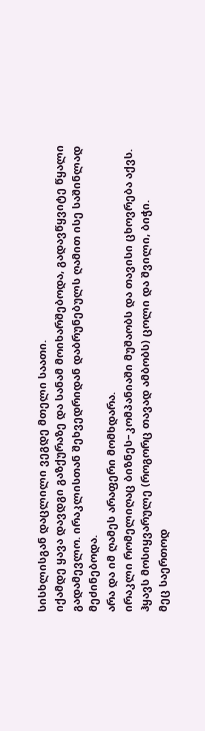სისხლისგან დაცლილი ვეგდე მთელი საათი.
იქამდე ყავა დავდგი გაზქურაზე და სანამ მოიხარშებოდა, გადავწყვიტე წყალი გადამევლო. ირაკლისთან შეხვედრიდან დაბრუნებულს ღამით ისე საშინლად მეძინებოდა.
არა და იმ ღამეს არაფერი მომხდარა.
ირაკლი რომელიღაც ბიზნეს–კომპანიაში მუშაობს და თავისი ცხოვრება აქვს. ჰყავს მოსიყვარულე (როგორც თავად ამბობს) ცოლი და შვილი, ბიჭი.
მეც საერთოდ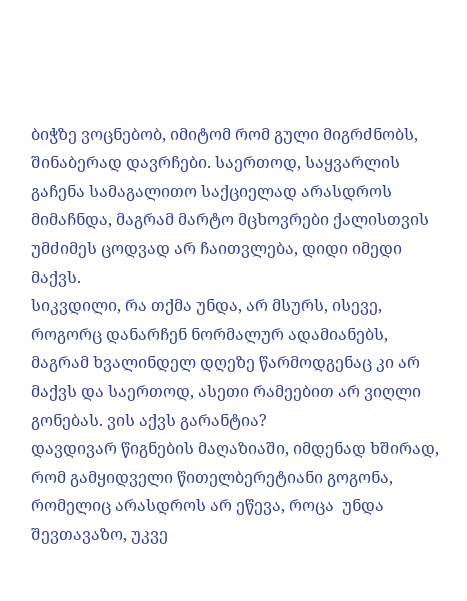ბიჭზე ვოცნებობ, იმიტომ რომ გული მიგრძნობს, შინაბერად დავრჩები. საერთოდ, საყვარლის გაჩენა სამაგალითო საქციელად არასდროს მიმაჩნდა, მაგრამ მარტო მცხოვრები ქალისთვის უმძიმეს ცოდვად არ ჩაითვლება, დიდი იმედი მაქვს.
სიკვდილი, რა თქმა უნდა, არ მსურს, ისევე, როგორც დანარჩენ ნორმალურ ადამიანებს, მაგრამ ხვალინდელ დღეზე წარმოდგენაც კი არ მაქვს და საერთოდ, ასეთი რამეებით არ ვიღლი გონებას. ვის აქვს გარანტია?
დავდივარ წიგნების მაღაზიაში, იმდენად ხშირად, რომ გამყიდველი წითელბერეტიანი გოგონა, რომელიც არასდროს არ ეწევა, როცა  უნდა შევთავაზო, უკვე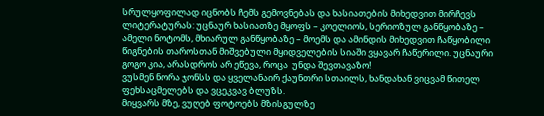სრულყოფილად იცნობს ჩემს გემოვნებას და ხასიათების მიხედვით მირჩევს ლიტერატურას: უცნაურ ხასიათზე მყოფს – კოელიოს, სერიოზულ განწყობაზე – ამელი ნოტომს, მხიარულ განწყობაზე – მოემს და ამინდის მიხედვით ჩაწყობილი წიგნების თაროსთან მიშვებული მყიდველების სიაში ვყავარ ჩაწერილი. უცნაური გოგო კია, არასდროს არ ეწევა, როცა  უნდა შევთავაზო!
ვუსმენ ნორა ჯონსს და ყველანაირ ქაუნთრი სთაილს, ხანდახან ვიცვამ წითელ ფეხსაცმელებს და ვცეკვავ ბლუზს.
მიყვარს მზე, ვუღებ ფოტოებს მზისგულზე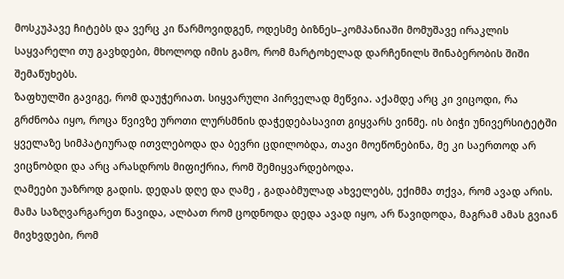მოსკუპავე ჩიტებს და ვერც კი წარმოვიდგენ, ოდესმე ბიზნეს–კომპანიაში მომუშავე ირაკლის საყვარელი თუ გავხდები, მხოლოდ იმის გამო, რომ მარტოხელად დარჩენილს შინაბერობის შიში შემაწუხებს.
ზაფხულში გავიგე, რომ დაუჭერიათ. სიყვარული პირველად მეწვია. აქამდე არც კი ვიცოდი, რა გრძნობა იყო, როცა წვივზე უროთი ლურსმნის დაჭედებასავით გიყვარს ვინმე. ის ბიჭი უნივერსიტეტში ყველაზე სიმპატიურად ითვლებოდა და ბევრი ცდილობდა, თავი მოეწონებინა, მე კი საერთოდ არ ვიცნობდი და არც არასდროს მიფიქრია, რომ შემიყვარდებოდა.
ღამეები უაზროდ გადის. დედას დღე და ღამე , გადაბმულად ახველებს, ექიმმა თქვა, რომ ავად არის.
მამა საზღვარგარეთ წავიდა, ალბათ რომ ცოდნოდა დედა ავად იყო, არ წავიდოდა, მაგრამ ამას გვიან მივხვდები, რომ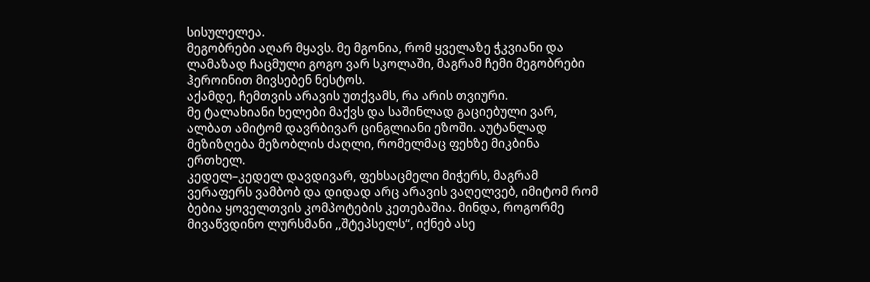სისულელეა.
მეგობრები აღარ მყავს. მე მგონია, რომ ყველაზე ჭკვიანი და ლამაზად ჩაცმული გოგო ვარ სკოლაში, მაგრამ ჩემი მეგობრები ჰეროინით მივსებენ ნესტოს.
აქამდე, ჩემთვის არავის უთქვამს, რა არის თვიური.
მე ტალახიანი ხელები მაქვს და საშინლად გაციებული ვარ, ალბათ ამიტომ დავრბივარ ცინგლიანი ეზოში. აუტანლად მეზიზღება მეზობლის ძაღლი, რომელმაც ფეხზე მიკბინა ერთხელ.
კედელ–კედელ დავდივარ, ფეხსაცმელი მიჭერს, მაგრამ ვერაფერს ვამბობ და დიდად არც არავის ვაღელვებ, იმიტომ რომ ბებია ყოველთვის კომპოტების კეთებაშია. მინდა, როგორმე მივაწვდინო ლურსმანი ,,შტეპსელს“, იქნებ ასე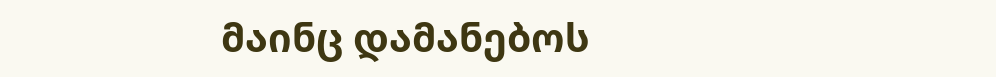მაინც დამანებოს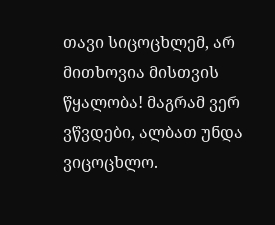თავი სიცოცხლემ, არ მითხოვია მისთვის წყალობა! მაგრამ ვერ ვწვდები, ალბათ უნდა ვიცოცხლო.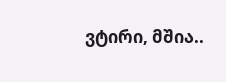ვტირი, მშია..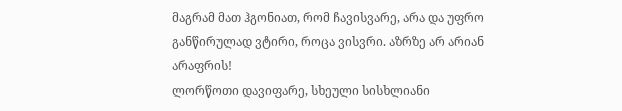მაგრამ მათ ჰგონიათ, რომ ჩავისვარე, არა და უფრო განწირულად ვტირი, როცა ვისვრი. აზრზე არ არიან არაფრის!
ლორწოთი დავიფარე, სხეული სისხლიანი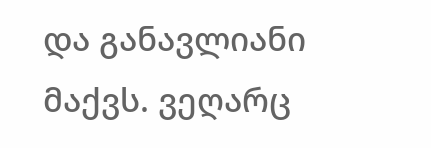და განავლიანი მაქვს. ვეღარც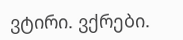ვტირი. ვქრები.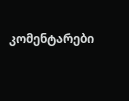კომენტარები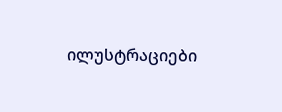ილუსტრაციები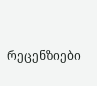რეცენზიები